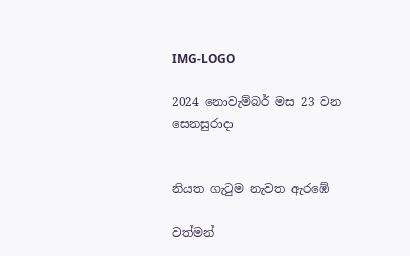IMG-LOGO

2024 නොවැම්බර් මස 23 වන සෙනසුරාදා


නියත ගැටුම නැවත ඇරඹේ

වත්මන්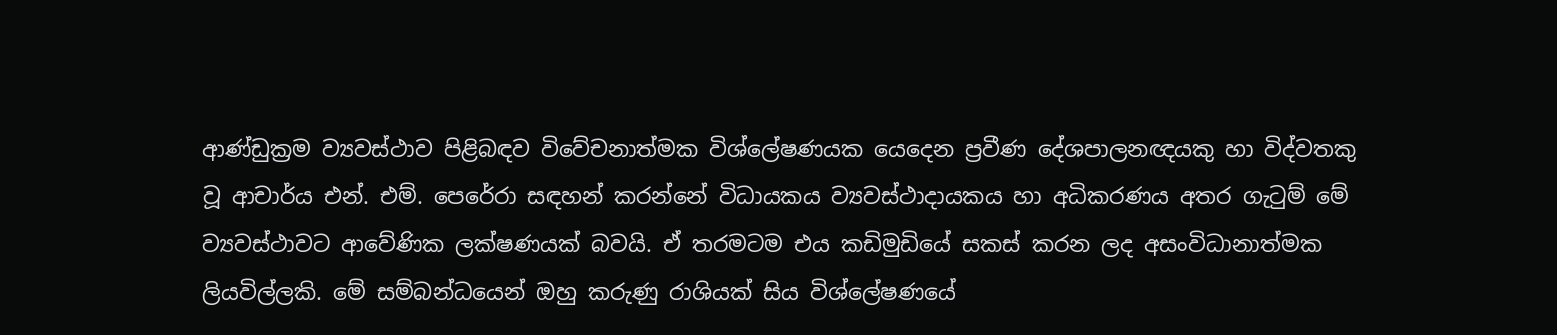ආණ්ඩුක්‍රම ව්‍යවස්ථාව පිළිබඳව විවේචනාත්මක විශ්ලේෂණයක යෙදෙන ප්‍රවීණ දේශපාලනඥයකු හා විද්වතකු වූ ආචාර්ය එන්. එම්. පෙරේරා සඳහන් කරන්නේ විධායකය ව්‍යවස්ථාදායකය හා අධිකරණය අතර ගැටුම් මේ ව්‍යවස්ථාවට ආවේණික ලක්ෂණයක් බවයි. ඒ තරමටම එය කඩිමුඩියේ සකස් කරන ලද අසංවිධානාත්මක ලියවිල්ලකි. මේ සම්බන්ධයෙන් ඔහු කරුණු රාශියක් සිය විශ්ලේෂණයේ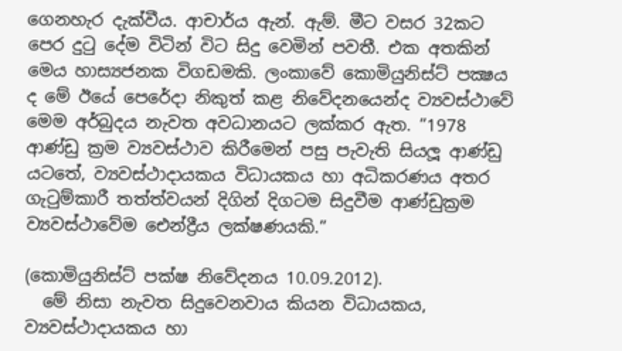ගෙනහැර දැක්වීය. ආචාර්ය ඇන්. ඇම්. මීට වසර 32කට පෙර දුටු දේම විටින් විට සිදු වෙමින් පවතී. එක අතකින් මෙය හාස්‍යජනක විගඩමකි. ලංකාවේ කොමියුනිස්ට් පක්‍ෂය ද මේ ඊයේ පෙරේදා නිකුත් කළ නිවේදනයෙන්ද ව්‍යවස්ථාවේ මෙම අර්බුදය නැවත අවධානයට ලක්කර ඇත. ”1978 ආණ්ඩු ක්‍රම ව්‍යවස්ථාව කිරීමෙන් පසු පැවැති සියලූ ආණ්ඩු යටතේ, ව්‍යවස්ථාදායකය විධායකය හා අධිකරණය අතර ගැටුම්කාරී තත්ත්වයන් දිගින් දිගටම සිදුවීම ආණ්ඩුක්‍රම ව්‍යවස්ථාවේම ඓන්ද්‍රීය ලක්ෂණයකි.”

(කොමියුනිස්ට් පක්ෂ නිවේදනය 10.09.2012).
  මේ නිසා නැවත සිදුවෙනවාය කියන විධායකය, ව්‍යවස්ථාදායකය හා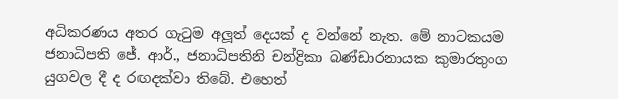අධිකරණය අතර ගැටුම අලූත් දෙයක් ද වන්නේ නැත. මේ නාටකයම ජනාධිපති ජේ. ආර්., ජනාධිපතිනි චන්ද්‍රිකා බණ්ඩාරනායක කුමාරතුංග යුගවල දී ද රඟදක්වා තිබේ. එහෙත්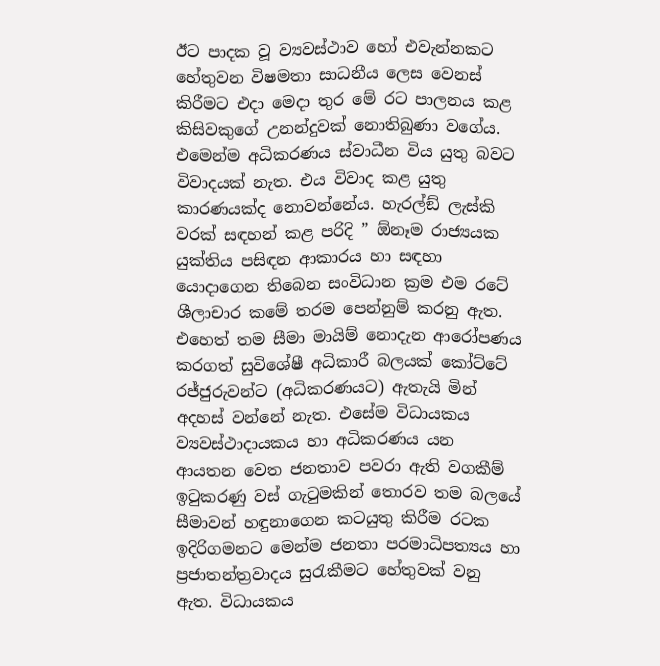ඊට පාදක වූ ව්‍යවස්ථාව හෝ එවැන්නකට හේතුවන විෂමතා සාධනීය ලෙස වෙනස් කිරීමට එදා මෙදා තුර මේ රට පාලනය කළ කිසිවකුගේ උනන්දුවක් නොතිබුණා වගේය. එමෙන්ම අධිකරණය ස්වාධීන විය යුතු බවට විවාදයක් නැත. එය විවාද කළ යුතු කාරණයක්ද නොවන්නේය. හැරල්ඞ් ලැස්කි වරක් සඳහන් කළ පරිදි ” ඕනෑම රාජ්‍යයක යුක්තිය පසිඳන ආකාරය හා සඳහා යොදාගෙන තිබෙන සංවිධාන ක්‍රම එම රටේ ශීලාචාර කමේ තරම පෙන්නුම් කරනු ඇත. එහෙත් තම සීමා මායිම් නොදැන ආරෝපණය කරගත් සුවිශේෂී අධිකාරී බලයක් කෝට්ටේ රජ්ජුරුවන්ට (අධිකරණයට) ඇතැයි මින් අදහස් වන්නේ නැත. එසේම විධායකය ව්‍යවස්ථාදායකය හා අධිකරණය යන ආයතන වෙත ජනතාව පවරා ඇති වගකීම් ඉටුකරණු වස් ගැටුමකින් තොරව තම බලයේ සීමාවන් හඳුනාගෙන කටයුතු කිරීම රටක ඉදිරිගමනට මෙන්ම ජනතා පරමාධිපත්‍යය හා ප්‍රජාතන්ත්‍රවාදය සුරැකීමට හේතුවක් වනු ඇත. විධායකය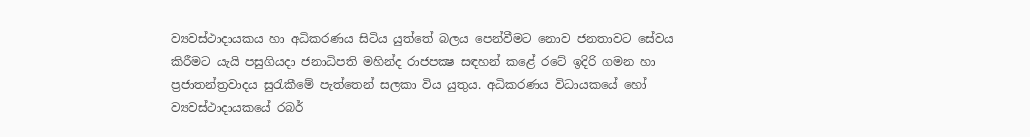ව්‍යවස්ථාදායකය හා අධිකරණය සිටිය යුත්තේ බලය පෙන්වීමට නොව ජනතාවට සේවය කිරීමට යැයි පසුගියදා ජනාධිපති මහින්ද රාජපක්‍ෂ සඳහන් කළේ රටේ ඉදිරි ගමන හා ප්‍රජාතන්ත්‍රවාදය සුරැකීමේ පැත්තෙන් සලකා විය යුතුය. අධිකරණය විධායකයේ හෝ ව්‍යවස්ථාදායකයේ රබර්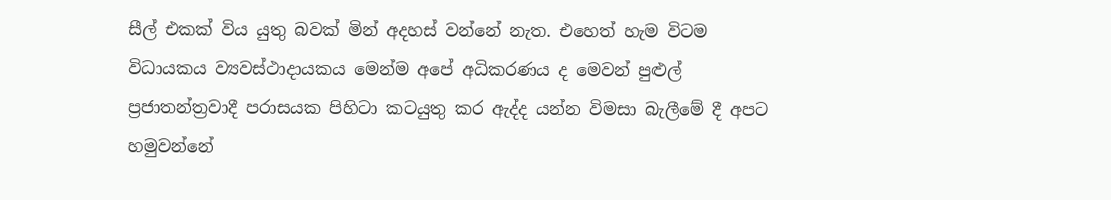සීල් එකක් විය යුතු බවක් මින් අදහස් වන්නේ නැත. එහෙත් හැම විටම විධායකය ව්‍යවස්ථාදායකය මෙන්ම අපේ අධිකරණය ද මෙවන් පුළුල් ප්‍රජාතන්ත්‍රවාදී පරාසයක පිහිටා කටයුතු කර ඇද්ද යන්න විමසා බැලීමේ දී අපට හමුවන්නේ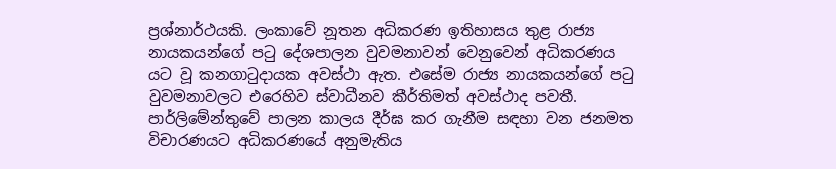ප්‍රශ්නාර්ථයකි. ලංකාවේ නූතන අධිකරණ ඉතිහාසය තුළ රාජ්‍ය නායකයන්ගේ පටු දේශපාලන වුවමනාවන් වෙනුවෙන් අධිකරණය යට වූ කනගාටුදායක අවස්ථා ඇත. එසේම රාජ්‍ය නායකයන්ගේ පටු වුවමනාවලට එරෙහිව ස්වාධීනව කීර්තිමත් අවස්ථාද පවතී. පාර්ලිමේන්තුවේ පාලන කාලය දීර්ඝ කර ගැනීම සඳහා වන ජනමත විචාරණයට අධිකරණයේ අනුමැතිය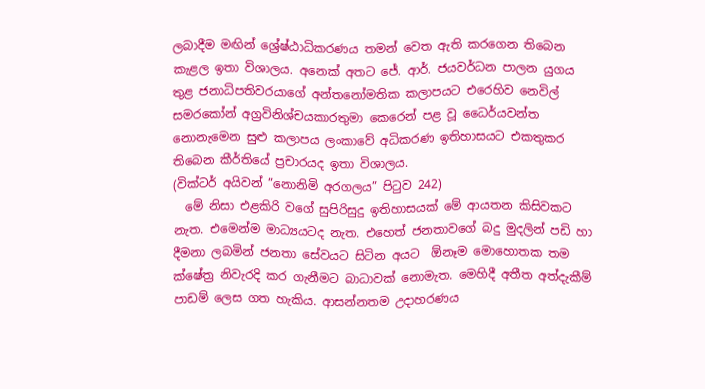ලබාදීම මඟින් ශ්‍රේෂ්ඨාධිකරණය තමන් වෙත ඇති කරගෙන තිබෙන කැළල ඉතා විශාලය. අනෙක් අතට ජේ. ආර්. ජයවර්ධන පාලන යුගය තුළ ජනාධිපතිවරයාගේ අන්තනෝමතික කලාපයට එරෙහිව නෙවිල් සමරකෝන් අග්‍රවිනිශ්චයකාරතුමා කෙරෙන් පළ වූ ධෛර්යවන්ත නොනැමෙන සුළු කලාපය ලංකාවේ අධිකරණ ඉතිහාසයට එකතුකර තිබෙන කීර්තියේ ප්‍රචාරයද ඉතා විශාලය.
(වික්ටර් අයිවන් ”නොනිමි අරගලය” පිටුව 242)
  මේ නිසා එළකිරි වගේ සුපිරිසුදු ඉතිහාසයක් මේ ආයතන කිසිවකට නැත. එමෙන්ම මාධ්‍යයටද නැත. එහෙත් ජනතාවගේ බදු මුදලින් පඩි හා දීමනා ලබමින් ජනතා සේවයට සිටින අයට  ඕනෑම මොහොතක තම ක්ෂේත්‍ර නිවැරදි කර ගැනීමට බාධාවක් නොමැත. මෙහිදී අතීත අත්දැකීම් පාඩම් ලෙස ගත හැකිය. ආසන්නතම උදාහරණය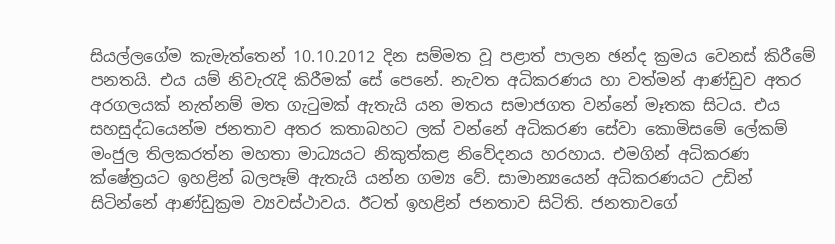සියල්ලගේම කැමැත්තෙන් 10.10.2012 දින සම්මත වූ පළාත් පාලන ඡන්ද ක්‍රමය වෙනස් කිරීමේ පනතයි. එය යම් නිවැරැදි කිරීමක් සේ පෙනේ. නැවත අධිකරණය හා වත්මන් ආණ්ඩුව අතර අරගලයක් නැත්නම් මත ගැටුමක් ඇතැයි යන මතය සමාජගත වන්නේ මෑතක සිටය. එය සහසුද්ධයෙන්ම ජනතාව අතර කතාබහට ලක් වන්නේ අධිකරණ සේවා කොමිසමේ ලේකම් මංජුල තිලකරත්න මහතා මාධ්‍යයට නිකුත්කළ නිවේදනය හරහාය. එමගින් අධිකරණ ක්ෂේත්‍රයට ඉහළින් බලපෑම් ඇතැයි යන්න ගම්‍ය වේ. සාමාන්‍යයෙන් අධිකරණයට උඩින් සිටින්නේ ආණ්ඩුක්‍රම ව්‍යවස්ථාවය. ඊටත් ඉහළින් ජනතාව සිටිති. ජනතාවගේ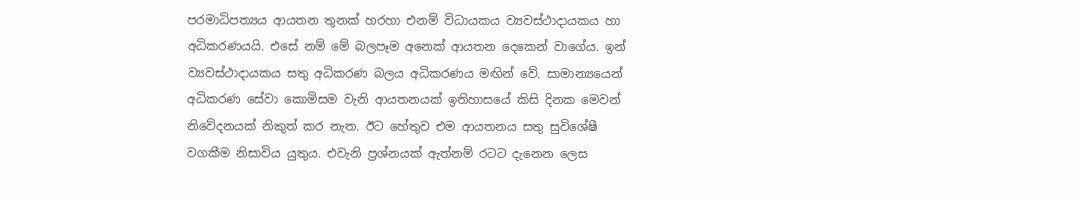පරමාධිපත්‍යය ආයතන තුනක් හරහා එනම් විධායකය ව්‍යවස්ථාදායකය හා අධිකරණයයි. එසේ නම් මේ බලපෑම අනෙක් ආයතන දෙකෙන් වාගේය. ඉන් ව්‍යවස්ථාදායකය සතු අධිකරණ බලය අධිකරණය මඟින් වේ. සාමාන්‍යයෙන් අධිකරණ සේවා කොමිසම වැනි ආයතනයක් ඉතිහාසයේ කිසි දිනක මෙවන් නිවේදනයක් නිකුත් කර නැත. ඊට හේතුව එම ආයතනය සතු සුවිශේෂී වගකීම නිසාවිය යුතුය. එවැනි ප්‍රශ්නයක් ඇත්නම් රටට දැනෙන ලෙස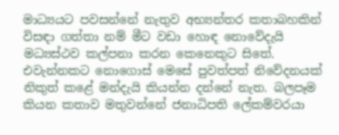මාධ්‍යයට පවසන්නේ නැතුව අභ්‍යන්තර කතාබහකින් විසඳා ගත්තා නම් මීට වඩා හොඳ නොවේදැයි මධ්‍යස්ථව කල්පනා කරන කෙනෙකුට සිතේ. එවැන්නකට නොගොස් මෙසේ පුවත්පත් නිවේදනයක් නිකුත් කළේ මන්දැයි කියන්න දන්නේ නැත. බලපෑම කියන කතාව මතුවන්නේ ජනාධිපති ලේකම්වරයා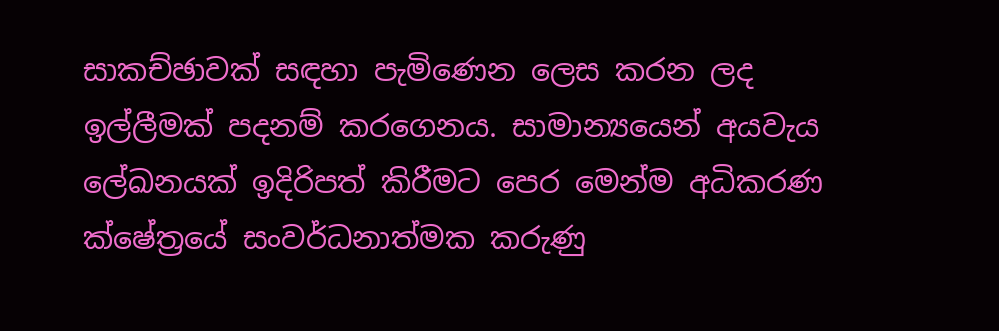සාකච්ඡාවක් සඳහා පැමිණෙන ලෙස කරන ලද ඉල්ලීමක් පදනම් කරගෙනය. සාමාන්‍යයෙන් අයවැය ලේඛනයක් ඉදිරිපත් කිරීමට පෙර මෙන්ම අධිකරණ ක්ෂේත්‍රයේ සංවර්ධනාත්මක කරුණු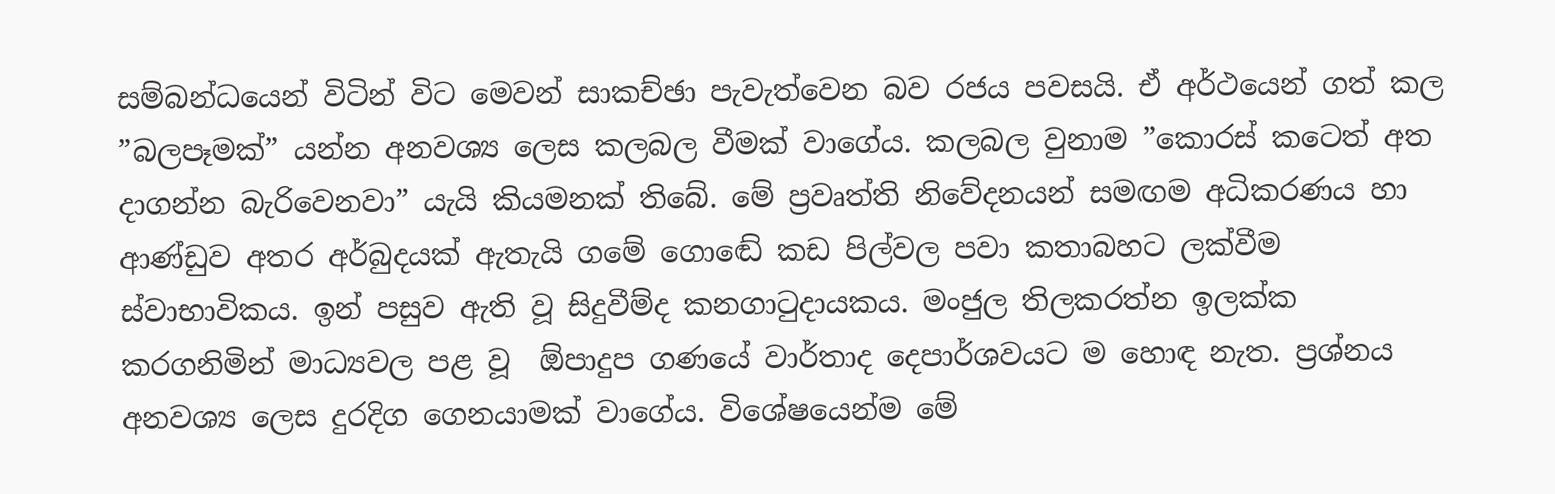සම්බන්ධයෙන් විටින් විට මෙවන් සාකච්ඡා පැවැත්වෙන බව රජය පවසයි. ඒ අර්ථයෙන් ගත් කල ”බලපෑමක්” යන්න අනවශ්‍ය ලෙස කලබල වීමක් වාගේය. කලබල වුනාම ”කොරස් කටෙත් අත දාගන්න බැරිවෙනවා” යැයි කියමනක් තිබේ. මේ ප්‍රවෘත්ති නිවේදනයන් සමඟම අධිකරණය හා ආණ්ඩුව අතර අර්බුදයක් ඇතැයි ගමේ ගොඬේ කඩ පිල්වල පවා කතාබහට ලක්වීම ස්වාභාවිකය. ඉන් පසුව ඇති වූ සිදුවීම්ද කනගාටුදායකය. මංජුල තිලකරත්න ඉලක්ක කරගනිමින් මාධ්‍යවල පළ වූ  ඕපාදුප ගණයේ වාර්තාද දෙපාර්ශවයට ම හොඳ නැත. ප්‍රශ්නය අනවශ්‍ය ලෙස දුරදිග ගෙනයාමක් වාගේය. විශේෂයෙන්ම මේ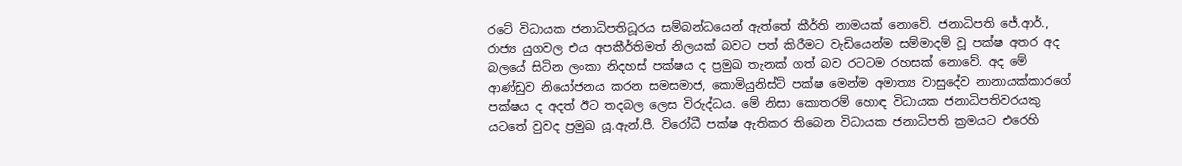රටේ විධායක ජනාධිපතිධූරය සම්බන්ධයෙන් ඇත්තේ කීර්ති නාමයක් නොවේ. ජනාධිපති ජේ.ආර්., රාජ්‍ය යුගවල එය අපකීර්තිමත් නිලයක් බවට පත් කිරීමට වැඩියෙන්ම සම්මාදම් වූ පක්ෂ අතර අද බලයේ සිටින ලංකා නිදහස් පක්ෂය ද ප්‍රමුඛ තැනක් ගත් බව රටටම රහසක් නොවේ. අද මේ ආණ්ඩුව නියෝජනය කරන සමසමාජ, කොමියුනිස්ට් පක්ෂ මෙන්ම අමාත්‍ය වාසුදේව නානායක්කාරගේ පක්ෂය ද අදත් ඊට තදබල ලෙස විරුද්ධය. මේ නිසා කොතරම් හොඳ විධායක ජනාධිපතිවරයකු යටතේ වුවද ප්‍රමුඛ යූ.ඇන්.පී. විරෝධී පක්ෂ ඇතිකර තිබෙන විධායක ජනාධිපති ක්‍රමයට එරෙහි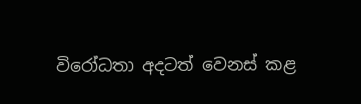විරෝධතා අදටත් වෙනස් කළ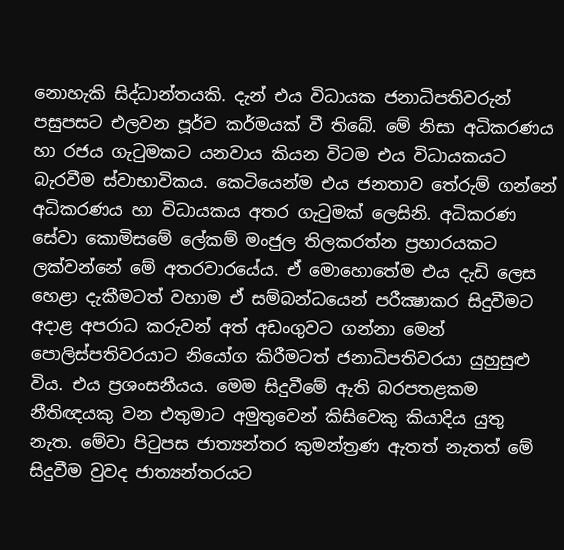නොහැකි සිද්ධාන්තයකි. දැන් එය විධායක ජනාධිපතිවරුන් පසුපසට එලවන පූර්ව කර්මයක් වී තිබේ. මේ නිසා අධිකරණය හා රජය ගැටුමකට යනවාය කියන විටම එය විධායකයට බැරවීම ස්වාභාවිකය. කෙටියෙන්ම එය ජනතාව තේරුම් ගන්නේ අධිකරණය හා විධායකය අතර ගැටුමක් ලෙසිනි. අධිකරණ සේවා කොමිසමේ ලේකම් මංජුල තිලකරත්න ප්‍රහාරයකට ලක්වන්නේ මේ අතරවාරයේය. ඒ මොහොතේම එය දැඩි ලෙස හෙළා දැකීමටත් වහාම ඒ සම්බන්ධයෙන් පරීක්‍ෂාකර සිදුවීමට අදාළ අපරාධ කරුවන් අත් අඩංගුවට ගන්නා මෙන් පොලිස්පතිවරයාට නියෝග කිරීමටත් ජනාධිපතිවරයා යුහුසුළු විය. එය ප්‍රශංසනීයය. මෙම සිදුවීමේ ඇති බරපතළකම නීතිඥයකු වන එතුමාට අමුතුවෙන් කිසිවෙකු කියාදිය යුතු නැත. මේවා පිටුපස ජාත්‍යන්තර කුමන්ත්‍රණ ඇතත් නැතත් මේ සිදුවීම වුවද ජාත්‍යන්තරයට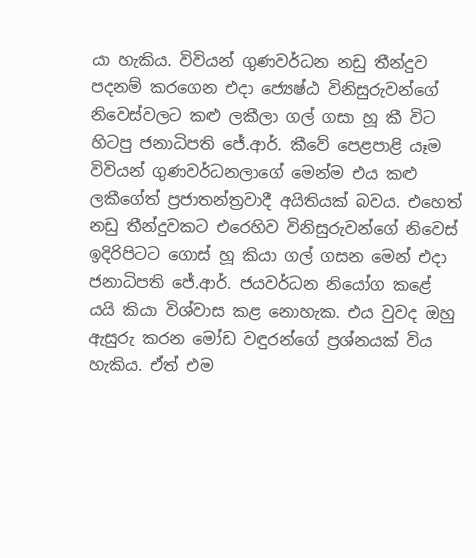යා හැකිය. විවියන් ගුණවර්ධන නඩු තීන්දුව පදනම් කරගෙන එදා ජ්‍යෙෂ්ඨ විනිසුරුවන්ගේ නිවෙස්වලට කළු ලකීලා ගල් ගසා හූ කී විට හිටපු ජනාධිපති ජේ.ආර්. කීවේ පෙළපාළි යෑම විවියන් ගුණවර්ධනලාගේ මෙන්ම එය කළු ලකීගේත් ප්‍රජාතන්ත්‍රවාදී අයිතියක් බවය. එහෙත් නඩු තීන්දුවකට එරෙහිව විනිසුරුවන්ගේ නිවෙස් ඉදිරිපිටට ගොස් හූ කියා ගල් ගසන මෙන් එදා ජනාධිපති ජේ.ආර්. ජයවර්ධන නියෝග කළේ යයි කියා විශ්වාස කළ නොහැක. එය වුවද ඔහු ඇසුරු කරන මෝඩ වඳුරන්ගේ ප්‍රශ්නයක් විය හැකිය. ඒත් එම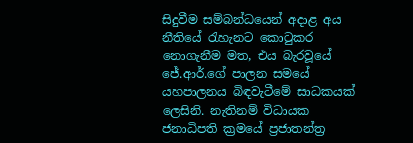සිදුවීම සම්බන්ධයෙන් අදාළ අය නීතියේ රැහැනට කොටුකර නොගැනීම මත, එය බැරවූයේ ජේ.ආර්.ගේ පාලන සමයේ යහපාලනය බිඳවැටීමේ සාධකයක් ලෙසිනි. නැතිනම් විධායක ජනාධිපති ක්‍රමයේ ප්‍රජාතන්ත්‍ර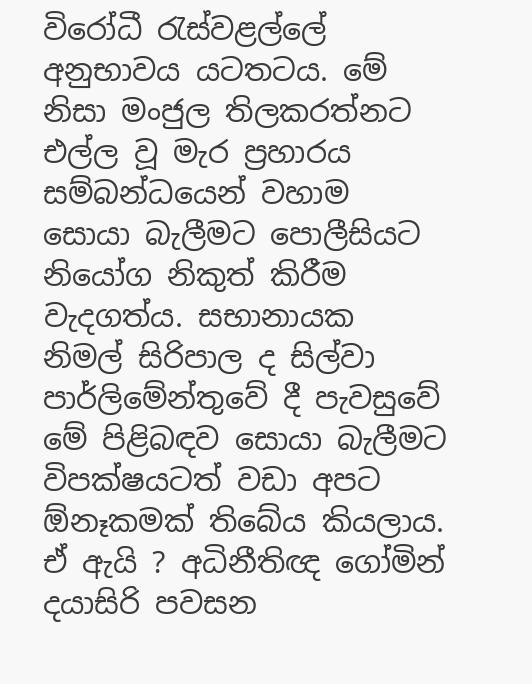විරෝධී රැස්වළල්ලේ අනුභාවය යටතටය. මේ නිසා මංජුල තිලකරත්නට එල්ල වූ මැර ප්‍රහාරය සම්බන්ධයෙන් වහාම සොයා බැලීමට පොලීසියට නියෝග නිකුත් කිරීම වැදගත්ය. සභානායක නිමල් සිරිපාල ද සිල්වා පාර්ලිමේන්තුවේ දී පැවසුවේ මේ පිළිබඳව සොයා බැලීමට විපක්ෂයටත් වඩා අපට  ඕනෑකමක් තිබේය කියලාය. ඒ ඇයි ? අධිනීතිඥ ගෝමින් දයාසිරි පවසන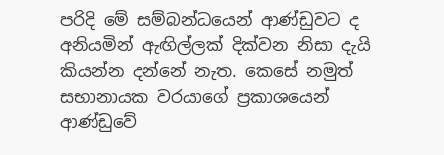පරිදි මේ සම්බන්ධයෙන් ආණ්ඩුවට ද අනියමින් ඇඟිල්ලක් දික්වන නිසා දැයි කියන්න දන්නේ නැත. කෙසේ නමුත් සභානායක වරයාගේ ප්‍රකාශයෙන් ආණ්ඩුවේ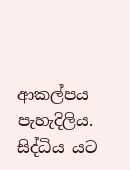ආකල්පය පැහැදිලිය. සිද්ධිය යට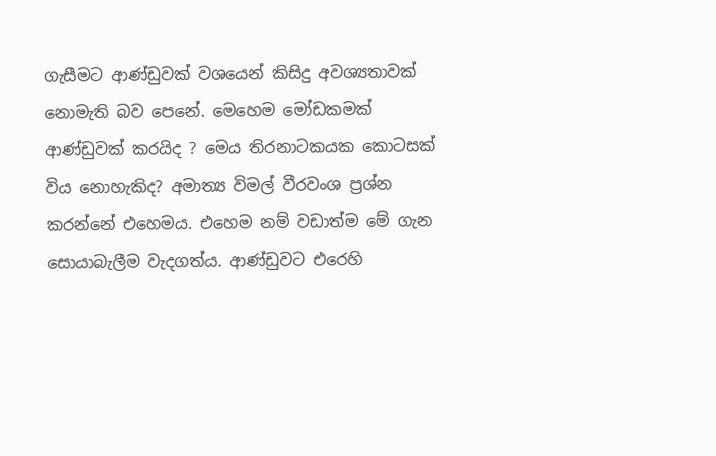ගැසීමට ආණ්ඩුවක් වශයෙන් කිසිදු අවශ්‍යතාවක් නොමැති බව පෙනේ. මෙහෙම මෝඩකමක් ආණ්ඩුවක් කරයිද ? මෙය තිරනාටකයක කොටසක් විය නොහැකිද? අමාත්‍ය විමල් වීරවංශ ප්‍රශ්න කරන්නේ එහෙමය. එහෙම නම් වඩාත්ම මේ ගැන සොයාබැලීම වැදගත්ය. ආණ්ඩුවට එරෙහි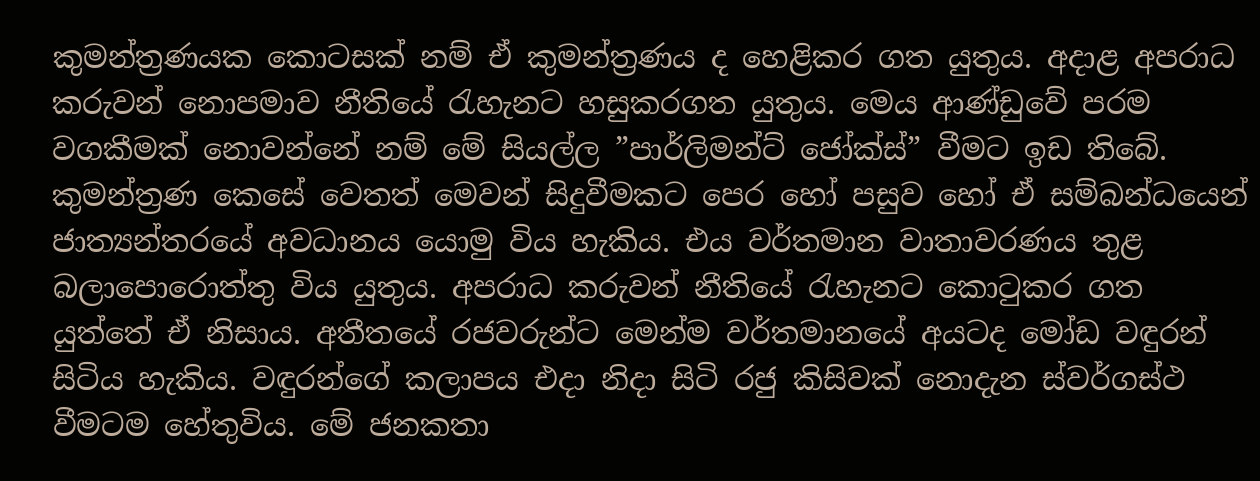කුමන්ත්‍රණයක කොටසක් නම් ඒ කුමන්ත්‍රණය ද හෙළිකර ගත යුතුය. අදාළ අපරාධ කරුවන් නොපමාව නීතියේ රැහැනට හසුකරගත යුතුය. මෙය ආණ්ඩුවේ පරම වගකීමක් නොවන්නේ නම් මේ සියල්ල ”පාර්ලිමන්ට් ජෝක්ස්” වීමට ඉඩ තිබේ. කුමන්ත්‍රණ කෙසේ වෙතත් මෙවන් සිදුවීමකට පෙර හෝ පසුව හෝ ඒ සම්බන්ධයෙන් ජාත්‍යන්තරයේ අවධානය යොමු විය හැකිය. එය වර්තමාන වාතාවරණය තුළ බලාපොරොත්තු විය යුතුය. අපරාධ කරුවන් නීතියේ රැහැනට කොටුකර ගත යුත්තේ ඒ නිසාය. අතීතයේ රජවරුන්ට මෙන්ම වර්තමානයේ අයටද මෝඩ වඳුරන් සිටිය හැකිය. වඳුරන්ගේ කලාපය එදා නිදා සිටි රජු කිසිවක් නොදැන ස්වර්ගස්ථ වීමටම හේතුවිය. මේ ජනකතා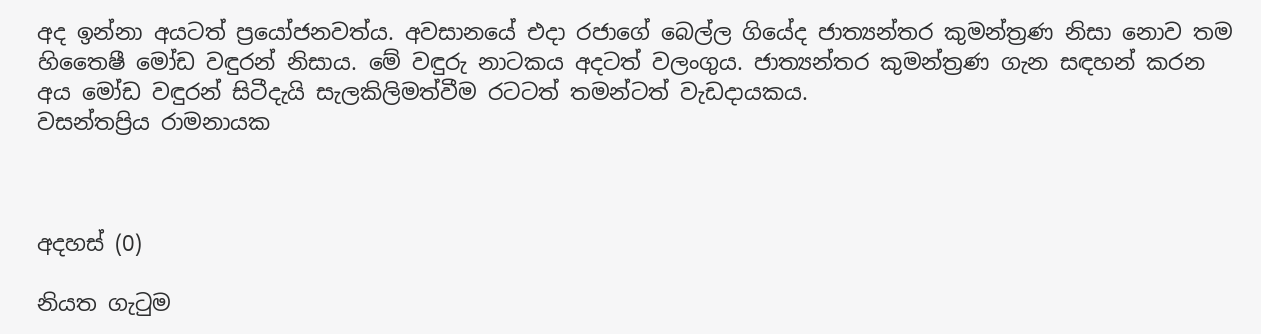අද ඉන්නා අයටත් ප්‍රයෝජනවත්ය. අවසානයේ එදා රජාගේ බෙල්ල ගියේද ජාත්‍යන්තර කුමන්ත්‍රණ නිසා නොව තම හිතෛෂී මෝඩ වඳුරන් නිසාය. මේ වඳුරු නාටකය අදටත් වලංගුය. ජාත්‍යන්තර කුමන්ත්‍රණ ගැන සඳහන් කරන අය මෝඩ වඳුරන් සිටීදැයි සැලකිලිමත්වීම රටටත් තමන්ටත් වැඩදායකය.
වසන්තප්‍රිය රාමනායක



අදහස් (0)

නියත ගැටුම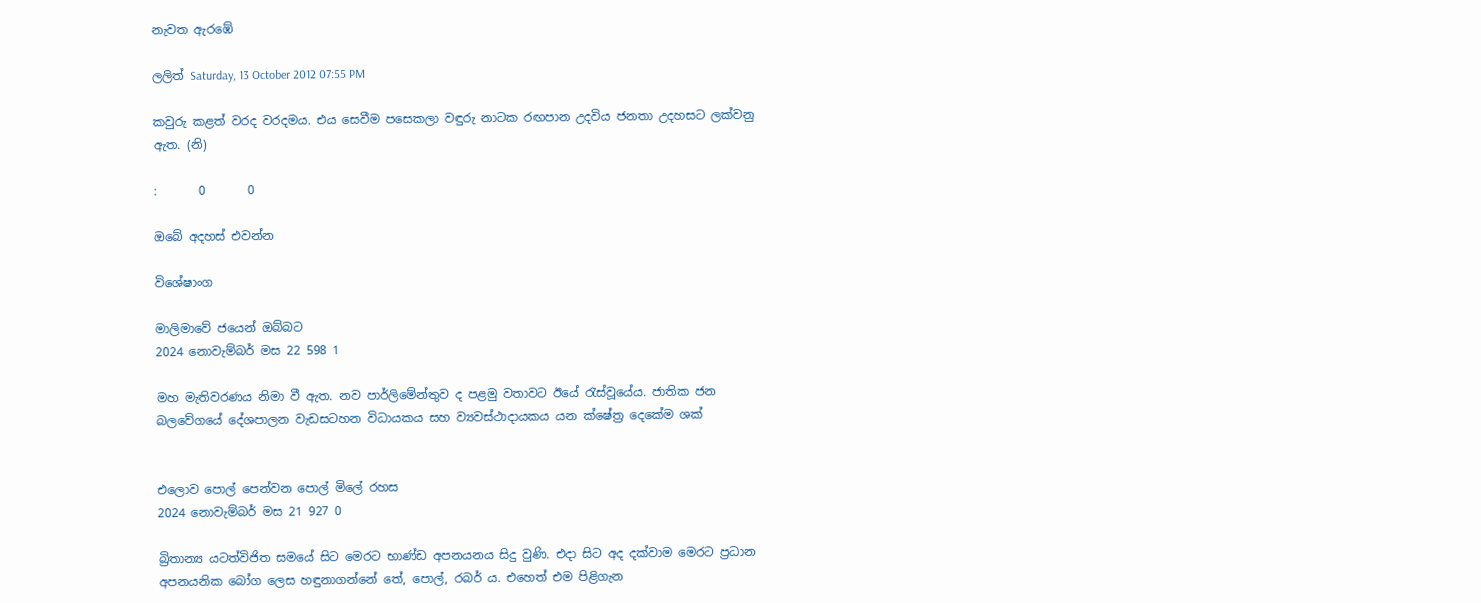නැවත ඇරඹේ

ලලිත් Saturday, 13 October 2012 07:55 PM

කවුරු කළත් වරද වරදමය. එය සෙවීම පසෙකලා වඳුරු නාටක රඟපාන උදවිය ජනතා උදහසට ලක්වනු ඇත. (නි)

:       0       0

ඔබේ අදහස් එවන්න

විශේෂාංග

මාලිමාවේ ජයෙන් ඔබ්බට
2024 නොවැම්බර් මස 22 598 1

මහ මැතිවරණය නිමා වී ඇත. නව පාර්ලිමේන්තුව ද පළමු වතාවට ඊයේ රැස්වූයේය. ජාතික ජන බලවේගයේ දේශපාලන වැඩසටහන විධායකය සහ ව්‍යවස්ථාදායකය යන ක්ෂේත්‍ර දෙකේම ශක්


එලොව පොල් පෙන්වන පොල් මිලේ රහස
2024 නොවැම්බර් මස 21 927 0

බ්‍රිතාන්‍ය යටත්විජිත සමයේ සිට මෙරට භාණ්ඩ අපනයනය සිදු වුණි. එදා සිට අද දක්වාම මෙරට ප්‍රධාන අපනයනික බෝග ලෙස හඳුනාගන්නේ තේ, පොල්, රබර් ය. එහෙත් එම පිළිගැන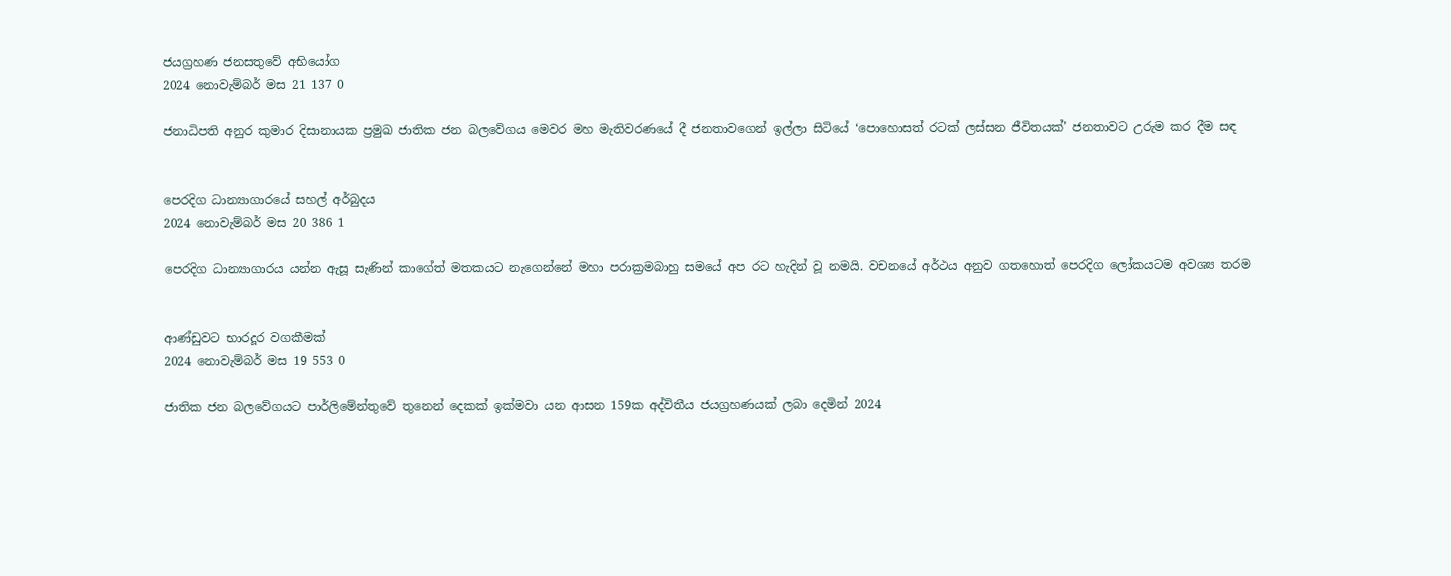ජයග්‍රහණ ජනසතුවේ අභියෝග
2024 නොවැම්බර් මස 21 137 0

ජනාධිපති අනුර කුමාර දිසානායක ප්‍රමුඛ ජාතික ජන බලවේගය මෙවර මහ මැතිවරණයේ දී ජනතාවගෙන් ඉල්ලා සිටියේ ‘පොහොසත් රටක් ලස්සන ජීවිතයක්’ ජනතාවට උරුම කර දීම සඳ


පෙරදිග ධාන්‍යාගාරයේ සහල් අර්බුදය
2024 නොවැම්බර් මස 20 386 1

පෙරදිග ධාන්‍යාගාරය යන්න ඇසූ සැණින් කාගේත් මතකයට නැගෙන්නේ මහා පරාක්‍රමබාහු සමයේ අප රට හැදින් වූ නමයි. වචනයේ අර්ථය අනුව ගතහොත් පෙරදිග ලෝකයටම අවශ්‍ය තරම


ආණ්ඩුවට භාරදූර වගකීමක්
2024 නොවැම්බර් මස 19 553 0

ජාතික ජන බලවේගයට පාර්ලිමේන්තුවේ තුනෙන් දෙකක් ඉක්මවා යන ආසන 159ක අද්විතීය ජයග්‍රහණයක් ලබා දෙමින් 2024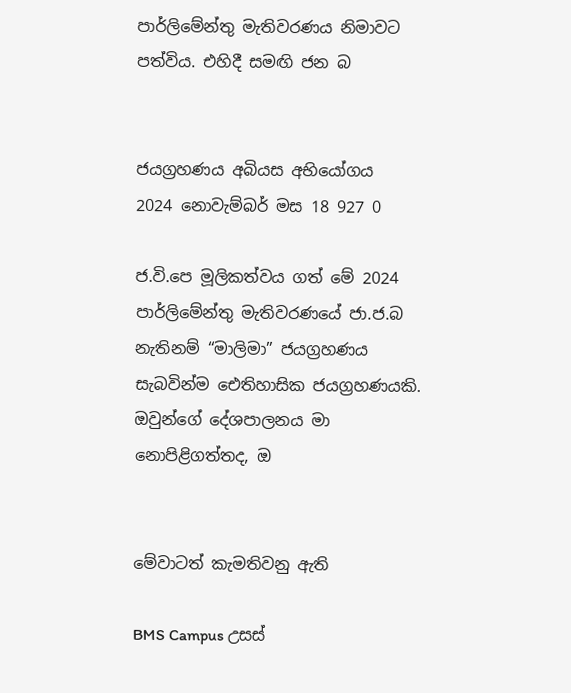පාර්ලිමේන්තු මැතිවරණය නිමාවට පත්විය. එහිදී සමඟි ජන බ


ජයග්‍රහණය අබියස අභියෝගය
2024 නොවැම්බර් මස 18 927 0

ජ.වි.පෙ මූලිකත්වය ගත් මේ 2024 පාර්ලිමේන්තු මැතිවරණයේ ජා.ජ.බ නැතිනම් “මාලිමා” ජයග්‍රහණය සැබවින්ම ඓතිහාසික ජයග්‍රහණයකි. ඔවුන්ගේ දේශපාලනය මා නොපිළිගත්තද, ඔ


මේවාටත් කැමතිවනු ඇති

BMS Campus උසස්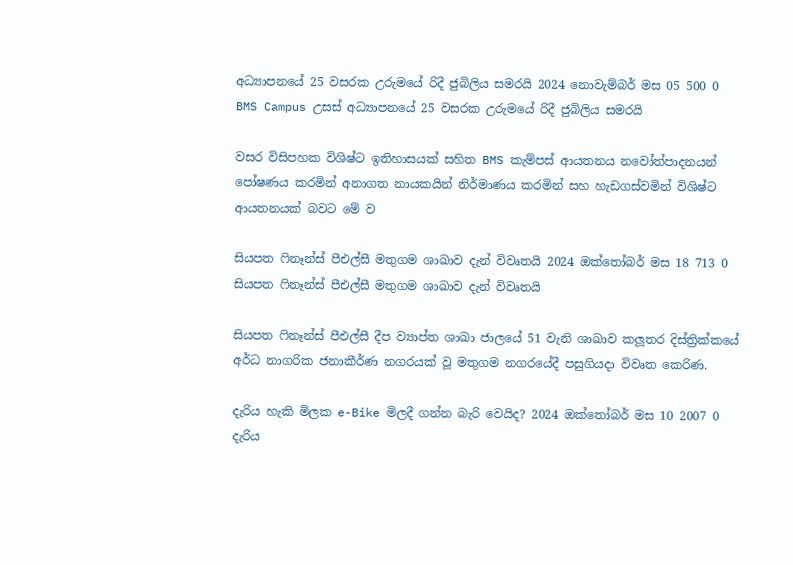අධ්‍යාපනයේ 25 වසරක උරුමයේ රිදී ජුබිලිය සමරයි 2024 නොවැම්බර් මස 05 500 0
BMS Campus උසස් අධ්‍යාපනයේ 25 වසරක උරුමයේ රිදී ජුබිලිය සමරයි

වසර විසිපහක විශිෂ්ට ඉතිහාසයක් සහිත BMS කැම්පස් ආයතනය නවෝත්පාදනයන් පෝෂණය කරමින් අනාගත නායකයින් නිර්මාණය කරමින් සහ හැඩගස්වමින් විශිෂ්ට ආයතනයක් බවට මේ ව

සියපත ෆිනෑන්ස් පීඑල්සී මතුගම ශාඛාව දැන් විවෘතයි 2024 ඔක්තෝබර් මස 18 713 0
සියපත ෆිනෑන්ස් පීඑල්සී මතුගම ශාඛාව දැන් විවෘතයි

සියපත ෆිනෑන්ස් පීඑල්සී දීප ව්‍යාප්ත ශාඛා ජාලයේ 51 වැනි ශාඛාව කලූතර දිස්ත්‍රික්කයේ අර්ධ නාගරික ජනාකීර්ණ නගරයක් වූ මතුගම නගරයේදී පසුගියදා විවෘත කෙරිණ.

දැරිය හැකි මිලක e-Bike මිලදී ගන්න බැරි වෙයිද? 2024 ඔක්තෝබර් මස 10 2007 0
දැරිය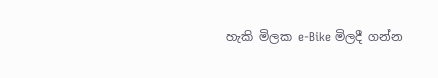හැකි මිලක e-Bike මිලදී ගන්න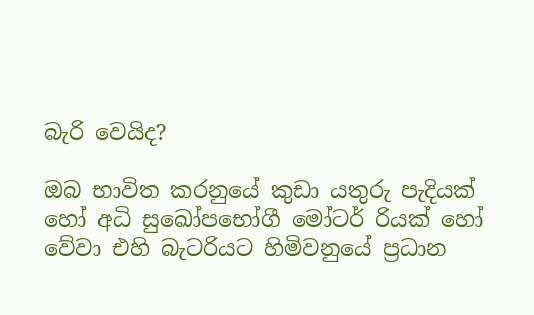බැරි වෙයිද?

ඔබ භාවිත කරනුයේ කුඩා යතුරු පැදියක් හෝ අධි සුඛෝපභෝගී මෝටර් රියක් හෝ වේවා එහි බැටරියට හිමිවනුයේ ප්‍රධාන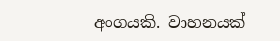අංගයකි. වාහනයක්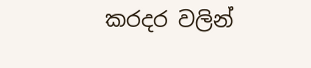කරදර වලින්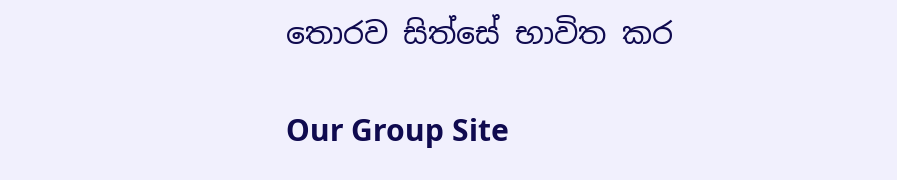තොරව සිත්සේ භාවිත කර

Our Group Site